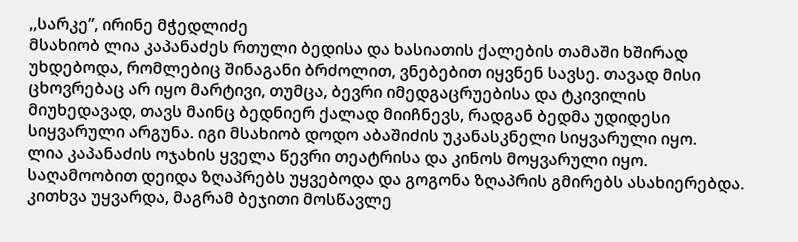,,სარკე”, ირინე მჭედლიძე
მსახიობ ლია კაპანაძეს რთული ბედისა და ხასიათის ქალების თამაში ხშირად უხდებოდა, რომლებიც შინაგანი ბრძოლით, ვნებებით იყვნენ სავსე. თავად მისი ცხოვრებაც არ იყო მარტივი, თუმცა, ბევრი იმედგაცრუებისა და ტკივილის მიუხედავად, თავს მაინც ბედნიერ ქალად მიიჩნევს, რადგან ბედმა უდიდესი სიყვარული არგუნა. იგი მსახიობ დოდო აბაშიძის უკანასკნელი სიყვარული იყო.
ლია კაპანაძის ოჯახის ყველა წევრი თეატრისა და კინოს მოყვარული იყო. საღამოობით დეიდა ზღაპრებს უყვებოდა და გოგონა ზღაპრის გმირებს ასახიერებდა. კითხვა უყვარდა, მაგრამ ბეჯითი მოსწავლე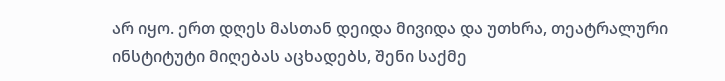არ იყო. ერთ დღეს მასთან დეიდა მივიდა და უთხრა, თეატრალური ინსტიტუტი მიღებას აცხადებს, შენი საქმე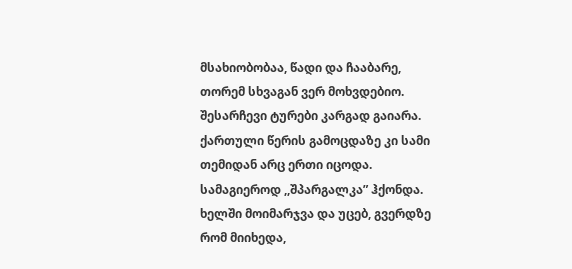მსახიობობაა, წადი და ჩააბარე, თორემ სხვაგან ვერ მოხვდებიო.
შესარჩევი ტურები კარგად გაიარა. ქართული წერის გამოცდაზე კი სამი თემიდან არც ერთი იცოდა. სამაგიეროდ ,,შპარგალკა” ჰქონდა. ხელში მოიმარჯვა და უცებ, გვერდზე რომ მიიხედა,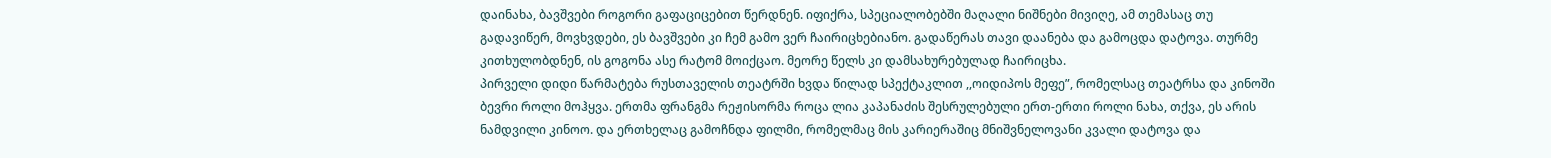დაინახა, ბავშვები როგორი გაფაციცებით წერდნენ. იფიქრა, სპეციალობებში მაღალი ნიშნები მივიღე, ამ თემასაც თუ გადავიწერ, მოვხვდები, ეს ბავშვები კი ჩემ გამო ვერ ჩაირიცხებიანო. გადაწერას თავი დაანება და გამოცდა დატოვა. თურმე კითხულობდნენ, ის გოგონა ასე რატომ მოიქცაო. მეორე წელს კი დამსახურებულად ჩაირიცხა.
პირველი დიდი წარმატება რუსთაველის თეატრში ხვდა წილად სპექტაკლით ,,ოიდიპოს მეფე”, რომელსაც თეატრსა და კინოში ბევრი როლი მოჰყვა. ერთმა ფრანგმა რეჟისორმა როცა ლია კაპანაძის შესრულებული ერთ-ერთი როლი ნახა, თქვა, ეს არის ნამდვილი კინოო. და ერთხელაც გამოჩნდა ფილმი, რომელმაც მის კარიერაშიც მნიშვნელოვანი კვალი დატოვა და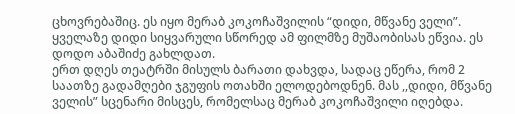ცხოვრებაშიც. ეს იყო მერაბ კოკოჩაშვილის “დიდი, მწვანე ველი”. ყველაზე დიდი სიყვარული სწორედ ამ ფილმზე მუშაობისას ეწვია. ეს დოდო აბაშიძე გახლდათ.
ერთ დღეს თეატრში მისულს ბარათი დახვდა, სადაც ეწერა, რომ 2 საათზე გადამღები ჯგუფის ოთახში ელოდებოდნენ. მას ,,დიდი, მწვანე ველის” სცენარი მისცეს, რომელსაც მერაბ კოკოჩაშვილი იღებდა.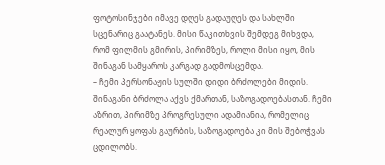ფოტოსინჯები იმავე დღეს გადაუღეს და სახლში სცენარიც გაატანეს. მისი წაკითხვის შემდეგ მიხვდა, რომ ფილმის გმირის, პირიმზეს, როლი მისი იყო, მის შინაგან სამყაროს კარგად გადმოსცემდა.
– ჩემი პერსონაჟის სულში დიდი ბრძოლები მიდის. შინაგანი ბრძოლა აქვს ქმართან, საზოგადოებასთან. ჩემი აზრით, პირიმზე პროგრესული ადამიანია, რომელიც რეალურ ყოფას გაურბის, საზოგადოება კი მის შებოჭვას ცდილობს.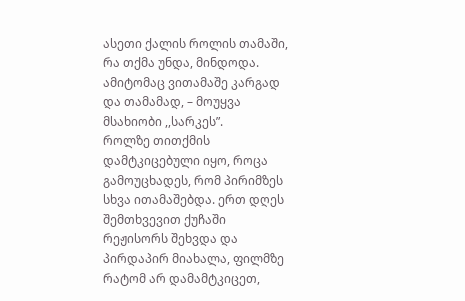ასეთი ქალის როლის თამაში, რა თქმა უნდა, მინდოდა. ამიტომაც ვითამაშე კარგად და თამამად, – მოუყვა მსახიობი ,,სარკეს”.
როლზე თითქმის დამტკიცებული იყო, როცა გამოუცხადეს, რომ პირიმზეს სხვა ითამაშებდა. ერთ დღეს შემთხვევით ქუჩაში რეჟისორს შეხვდა და პირდაპირ მიახალა, ფილმზე რატომ არ დამამტკიცეთ,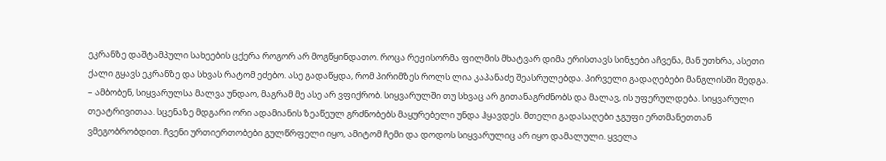ეკრანზე დაშტამპული სახეების ცქერა როგორ არ მოგწყინდათო. როცა რეჟისორმა ფილმის მხატვარ დიმა ერისთავს სინჯები აჩვენა, მან უთხრა, ასეთი ქალი გყავს ეკრანზე და სხვას რატომ ეძებო. ასე გადაწყდა, რომ პირიმზეს როლს ლია კაპანაძე შეასრულებდა. პირველი გადაღებები მანგლისში შედგა.
– ამბობენ, სიყვარულსა მალვა უნდაო, მაგრამ მე ასე არ ვფიქრობ. სიყვარულში თუ სხვაც არ გითანაგრძნობს და მალავ, ის უფერულდება. სიყვარული თეატრივითაა. სცენაზე მდგარი ორი ადამიანის ზეაწეულ გრძნობებს მაყურებელი უნდა ჰყავდეს. მთელი გადასაღები ჯგუფი ერთმანეთთან ვმეგობრობდით. ჩვენი ურთიერთობები გულწრფელი იყო, ამიტომ ჩემი და დოდოს სიყვარულიც არ იყო დამალული. ყველა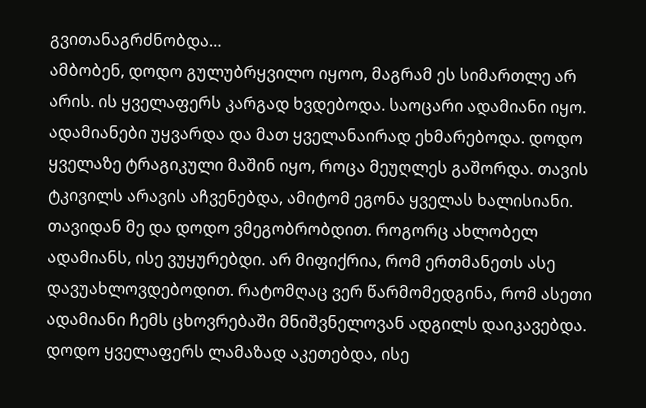გვითანაგრძნობდა…
ამბობენ, დოდო გულუბრყვილო იყოო, მაგრამ ეს სიმართლე არ არის. ის ყველაფერს კარგად ხვდებოდა. საოცარი ადამიანი იყო. ადამიანები უყვარდა და მათ ყველანაირად ეხმარებოდა. დოდო ყველაზე ტრაგიკული მაშინ იყო, როცა მეუღლეს გაშორდა. თავის ტკივილს არავის აჩვენებდა, ამიტომ ეგონა ყველას ხალისიანი.
თავიდან მე და დოდო ვმეგობრობდით. როგორც ახლობელ ადამიანს, ისე ვუყურებდი. არ მიფიქრია, რომ ერთმანეთს ასე დავუახლოვდებოდით. რატომღაც ვერ წარმომედგინა, რომ ასეთი ადამიანი ჩემს ცხოვრებაში მნიშვნელოვან ადგილს დაიკავებდა.
დოდო ყველაფერს ლამაზად აკეთებდა, ისე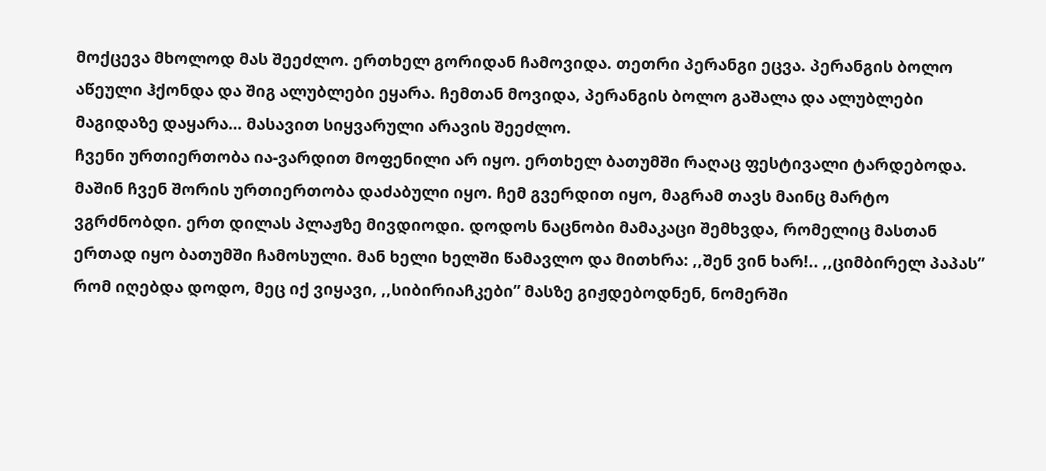მოქცევა მხოლოდ მას შეეძლო. ერთხელ გორიდან ჩამოვიდა. თეთრი პერანგი ეცვა. პერანგის ბოლო აწეული ჰქონდა და შიგ ალუბლები ეყარა. ჩემთან მოვიდა, პერანგის ბოლო გაშალა და ალუბლები მაგიდაზე დაყარა… მასავით სიყვარული არავის შეეძლო.
ჩვენი ურთიერთობა ია-ვარდით მოფენილი არ იყო. ერთხელ ბათუმში რაღაც ფესტივალი ტარდებოდა. მაშინ ჩვენ შორის ურთიერთობა დაძაბული იყო. ჩემ გვერდით იყო, მაგრამ თავს მაინც მარტო ვგრძნობდი. ერთ დილას პლაჟზე მივდიოდი. დოდოს ნაცნობი მამაკაცი შემხვდა, რომელიც მასთან ერთად იყო ბათუმში ჩამოსული. მან ხელი ხელში წამავლო და მითხრა: ,,შენ ვინ ხარ!.. ,,ციმბირელ პაპას” რომ იღებდა დოდო, მეც იქ ვიყავი, ,,სიბირიაჩკები” მასზე გიჟდებოდნენ, ნომერში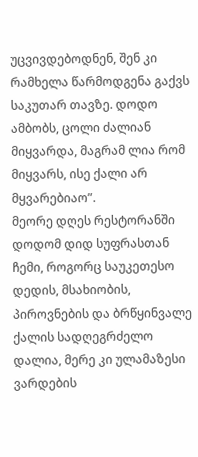უცვივდებოდნენ, შენ კი რამხელა წარმოდგენა გაქვს საკუთარ თავზე. დოდო ამბობს, ცოლი ძალიან მიყვარდა, მაგრამ ლია რომ მიყვარს, ისე ქალი არ მყვარებიაო”.
მეორე დღეს რესტორანში დოდომ დიდ სუფრასთან ჩემი, როგორც საუკეთესო დედის, მსახიობის, პიროვნების და ბრწყინვალე ქალის სადღეგრძელო დალია, მერე კი ულამაზესი ვარდების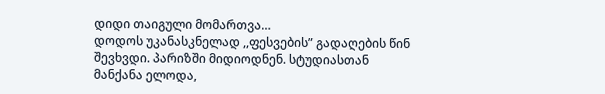დიდი თაიგული მომართვა…
დოდოს უკანასკნელად ,,ფესვების” გადაღების წინ შევხვდი. პარიზში მიდიოდნენ. სტუდიასთან მანქანა ელოდა,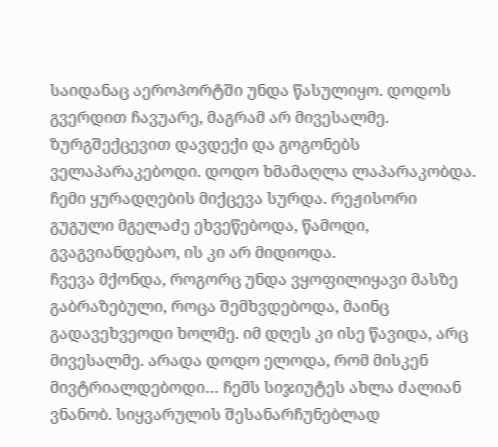საიდანაც აეროპორტში უნდა წასულიყო. დოდოს გვერდით ჩავუარე, მაგრამ არ მივესალმე. ზურგშექცევით დავდექი და გოგონებს ველაპარაკებოდი. დოდო ხმამაღლა ლაპარაკობდა. ჩემი ყურადღების მიქცევა სურდა. რეჟისორი გუგული მგელაძე ეხვეწებოდა, წამოდი, გვაგვიანდებაო, ის კი არ მიდიოდა.
ჩვევა მქონდა, როგორც უნდა ვყოფილიყავი მასზე გაბრაზებული, როცა შემხვდებოდა, მაინც გადავეხვეოდი ხოლმე. იმ დღეს კი ისე წავიდა, არც მივესალმე. არადა დოდო ელოდა, რომ მისკენ მივტრიალდებოდი… ჩემს სიჯიუტეს ახლა ძალიან ვნანობ. სიყვარულის შესანარჩუნებლად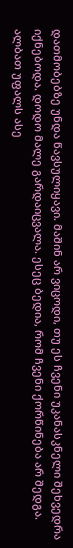დათმობებზე უნდა წავსულიყავი. მაშინ არ ვიცოდი, თუ ეს ჩვენი უკანასკნელი შეხვედრა იქნებოდა. დოდო მალე გარდაიცვალა. ესეც ბედია, რომ ჩვენი ქორწინება არ შედგა. ალბათ უფალს ასე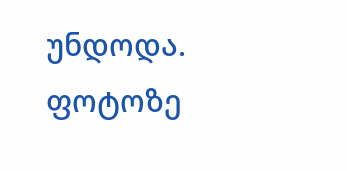უნდოდა.
ფოტოზე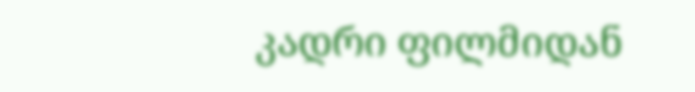კადრი ფილმიდან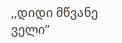,,დიდი მწვანე ველი”